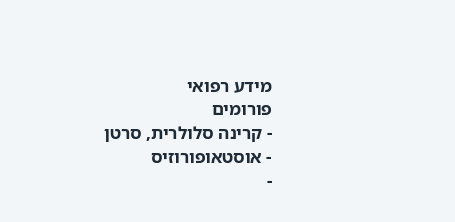מידע רפואי
פורומים
- קרינה סלולרית, סרטן
- אוסטאופורוזיס
-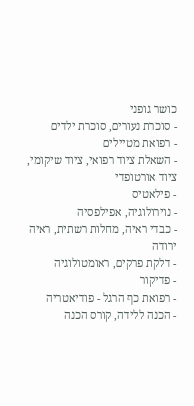כושר גופני
- סוכרת נעורים, סוכרת ילדים
- רפואת מטיילים
- השאלת ציוד רפואי, ציוד שיקומי, ציוד אורטופדי
- פילאטיס
- נוירולוגיה, אפילפסיה
- כבדי ראיה, מחלות רשתית, ראיה ירודה
- דלקת פרקים, ראומטולוגיה
- פדיקור
- רפואת כף הרגל - פודיאטריה
- הכנה ללידה, קורס הכנה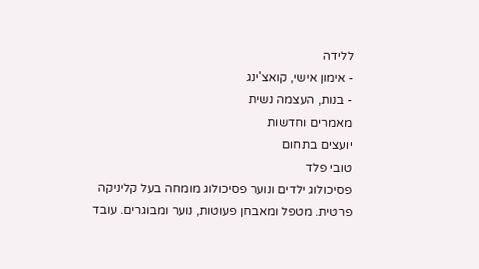ללידה
- אימון אישי, קואצ'ינג
- בנות, העצמה נשית
מאמרים וחדשות
יועצים בתחום
טובי פלד
פסיכולוג ילדים ונוער פסיכולוג מומחה בעל קליניקה פרטית. מטפל ומאבחן פעוטות, נוער ומבוגרים. עובד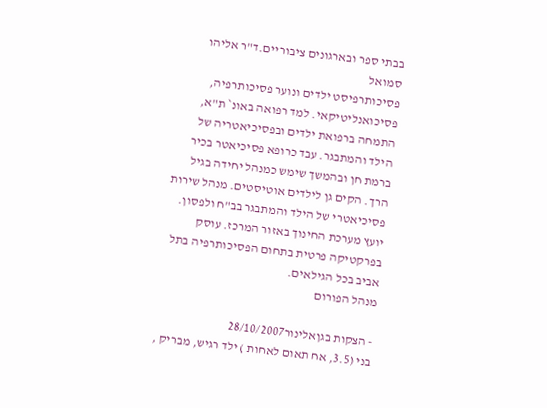בבתי ספר ובארגונים ציבוריים.ד"ר אליהו סמואל
פסיכותרפיסט ילדים ונוער פסיכותרפיה, פסיכואנליטיקאי. למד רפואה באונ` ת"א, התמחה ברפואת ילדים ובפסיכיאטריה של הילד והמתבגר. עבד כרופא פסיכיאטר בכיר ברמת חן ובהמשך שימש כמנהל יחידה בגיל הרך. הקים גן לילדים אוטיסטים. מנהל שירות פסיכיאטרי של הילד והמתבגר בב"ח ולפסון. יועץ מערכת החינוך באזור המרכז. עוסק בפרקטיקה פרטית בתחום הפסיכותרפיה בתל אביב בכל הגילאים.
מנהל הפורום

- הצקות בגןאלינור28/10/2007
בני (3.5, אח תאום לאחות ) ילד רגיש, מבריק ,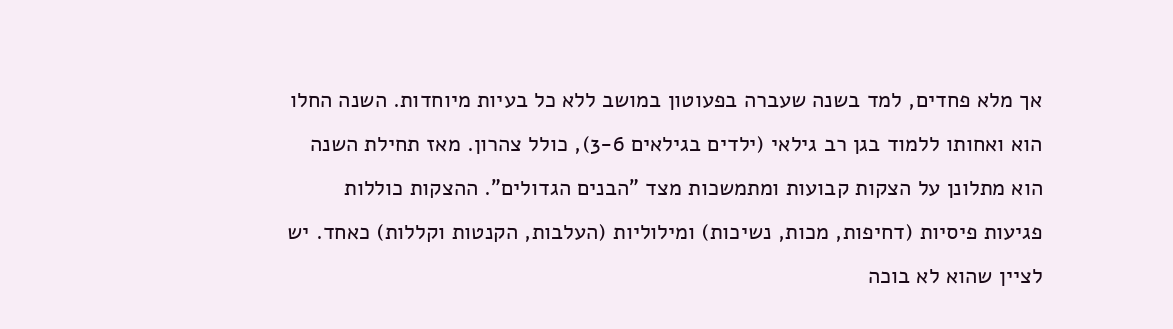אך מלא פחדים, למד בשנה שעברה בפעוטון במושב ללא כל בעיות מיוחדות. השנה החלו הוא ואחותו ללמוד בגן רב גילאי (ילדים בגילאים 3-6), כולל צהרון. מאז תחילת השנה הוא מתלונן על הצקות קבועות ומתמשכות מצד "הבנים הגדולים". ההצקות כוללות פגיעות פיסיות (דחיפות, מכות, נשיכות) ומילוליות (העלבות, הקנטות וקללות) כאחד. יש לציין שהוא לא בוכה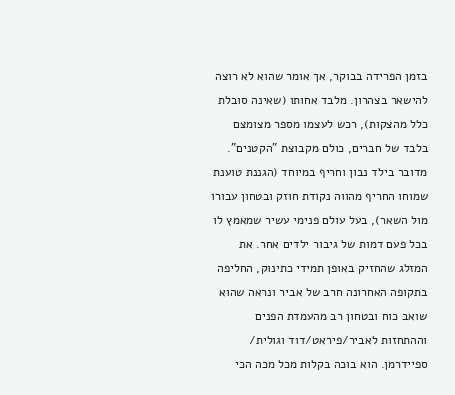בזמן הפרידה בבוקר, אך אומר שהוא לא רוצה להישאר בצהרון. מלבד אחותו (שאינה סובלת כלל מהצקות), רכש לעצמו מספר מצומצם בלבד של חברים, כולם מקבוצת "הקטנים". מדובר בילד נבון וחריף במיוחד (הגננת טוענת שמוחו החריף מהווה נקודת חוזק ובטחון עבורו מול השאר), בעל עולם פנימי עשיר שמאמץ לו בכל פעם דמות של גיבור ילדים אחר. את המזלג שהחזיק באופן תמידי כתינוק, החליפה בתקופה האחרונה חרב של אביר ונראה שהוא שואב כוח ובטחון רב מהעמדת הפנים וההתחזות לאביר/פיראט/דוד וגולית/ ספיידרמן. הוא בוכה בקלות מכל מכה הכי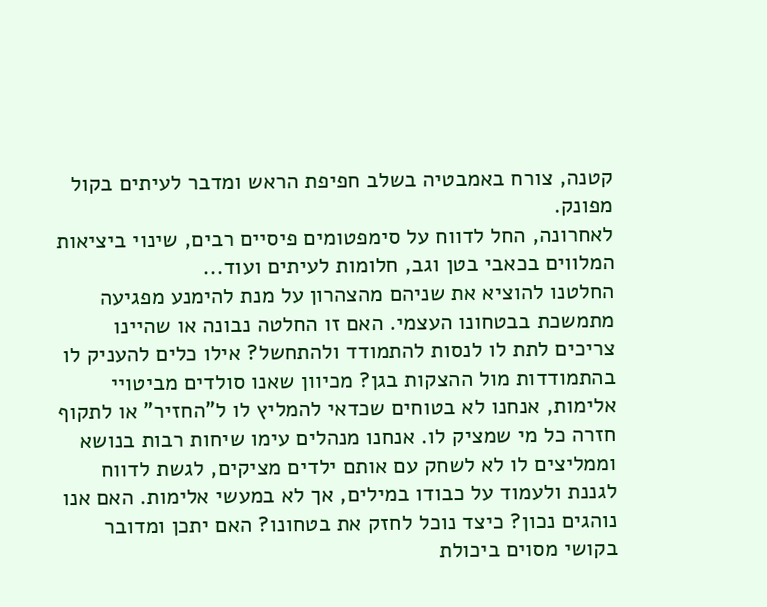קטנה, צורח באמבטיה בשלב חפיפת הראש ומדבר לעיתים בקול מפונק.
לאחרונה, החל לדווח על סימפטומים פיסיים רבים, שינוי ביציאות המלווים בכאבי בטן וגב, חלומות לעיתים ועוד...
החלטנו להוציא את שניהם מהצהרון על מנת להימנע מפגיעה מתמשכת בבטחונו העצמי. האם זו החלטה נבונה או שהיינו צריכים לתת לו לנסות להתמודד ולהתחשל? אילו כלים להעניק לו בהתמודדות מול ההצקות בגן? מכיוון שאנו סולדים מביטויי אלימות, אנחנו לא בטוחים שכדאי להמליץ לו ל"החזיר" או לתקוף חזרה כל מי שמציק לו. אנחנו מנהלים עימו שיחות רבות בנושא וממליצים לו לא לשחק עם אותם ילדים מציקים, לגשת לדווח לגננת ולעמוד על כבודו במילים, אך לא במעשי אלימות. האם אנו נוהגים נכון? כיצד נוכל לחזק את בטחונו? האם יתכן ומדובר בקושי מסוים ביכולת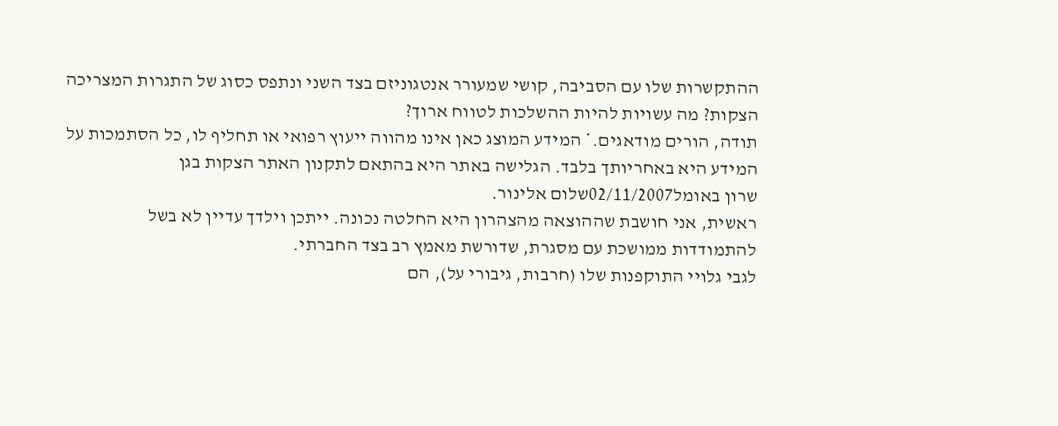ההתקשרות שלו עם הסביבה, קושי שמעורר אנטגוניזם בצד השני ונתפס כסוג של התגרות המצריכה הצקות? מה עשויות להיות ההשלכות לטווח ארוך?
תודה, הורים מודאגים.* המידע המוצג כאן אינו מהווה ייעוץ רפואי או תחליף לו, כל הסתמכות על המידע היא באחריותך בלבד. הגלישה באתר היא בהתאם לתקנון האתר הצקות בגן
שרון באומל02/11/2007שלום אלינור.
ראשית, אני חושבת שההוצאה מהצהרון היא החלטה נכונה. ייתכן וילדך עדיין לא בשל להתמודדות ממושכת עם מסגרת, שדורשת מאמץ רב בצד החברתי.
לגבי גלויי התוקפנות שלו (חרבות, גיבורי על), הם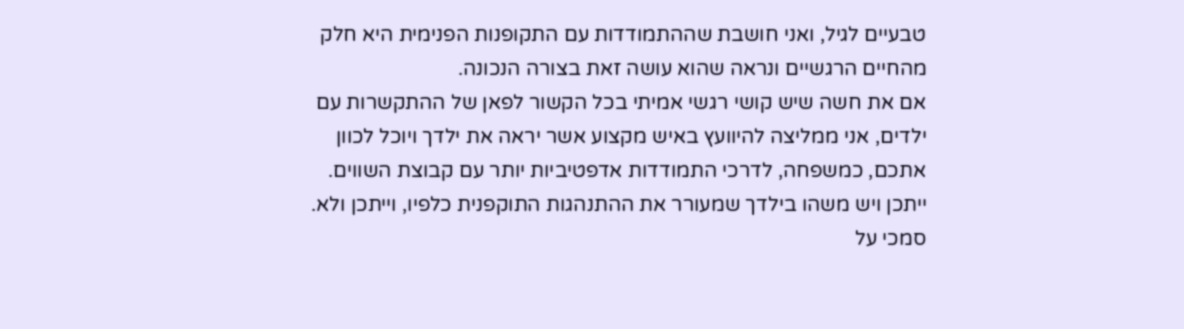טבעיים לגיל, ואני חושבת שההתמודדות עם התקופנות הפנימית היא חלק מהחיים הרגשיים ונראה שהוא עושה זאת בצורה הנכונה.
אם את חשה שיש קושי רגשי אמיתי בכל הקשור לפאן של ההתקשרות עם ילדים, אני ממליצה להיוועץ באיש מקצוע אשר יראה את ילדך ויוכל לכוון אתכם, כמשפחה, לדרכי התמודדות אדפטיביות יותר עם קבוצת השווים. ייתכן ויש משהו בילדך שמעורר את ההתנהגות התוקפנית כלפיו, וייתכן ולא. סמכי על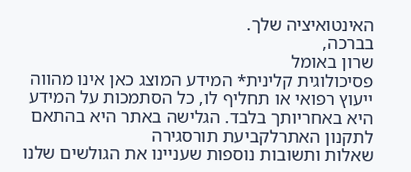האינטואיציה שלך.
בברכה,
שרון באומל
פסיכולוגית קלינית* המידע המוצג כאן אינו מהווה ייעוץ רפואי או תחליף לו, כל הסתמכות על המידע היא באחריותך בלבד. הגלישה באתר היא בהתאם לתקנון האתרלקביעת תורסגירה
שאלות ותשובות נוספות שעניינו את הגולשים שלנו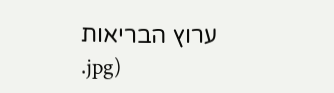ערוץ הבריאות
.jpg)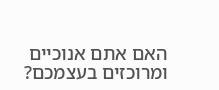האם אתם אנוכיים ומרוכזים בעצמכם?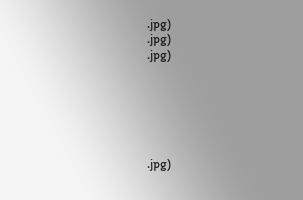.jpg)
.jpg)
.jpg)






.jpg)